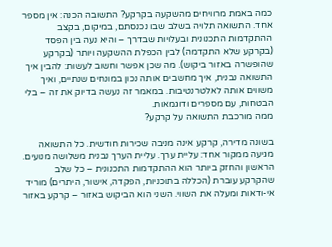כמה באמת מרוויחים מהשקעה בקרקע? התשובה הכנה: אין מספר אחד. התשואה תלויה בשלב שבו נכנסתם, במיקום, בקצב ההתקדמות התכנונית ובעלויות שבדרך – והיא נעה בין הפסד (בקרקע שלא התקדמה) לבין הכפלת ההשקעה ויותר (בקרקע שהופשרה באזור ביקוש). מה שכן אפשר וחשוב לעשות: להבין איך התשואה נבנית, איך מחשבים אותה נכון במונחים שנתיים, ואיך משווים אותה לאלטרנטיבות. במאמר זה נעשה בדיוק את זה – בלי הבטחות, עם מספרים ודוגמאות.
ממה מורכבת התשואה על קרקע?

בשונה מדירה, קרקע אינה מניבה שכירות חודשית. כל התשואה מגיעה ממקור אחד: עליית ערך. עליית הערך נבנית משלושה מנועים. הראשון והחזק ביותר הוא ההתקדמות התכנונית – כל שלב שהקרקע עוברת (הכללה בתוכניות, הפקדה, אישור, היתרים) מוריד אי-ודאות ומעלה את השווי. השני הוא הביקוש באזור – קרקע באזור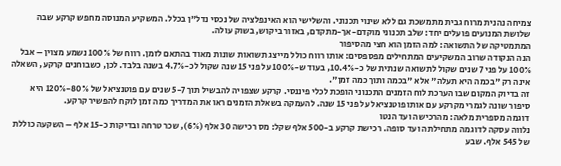צמיחה נהנית מרוח גבית מתמשכת גם ללא שינוי תכנוני. והשלישי הוא האינפלציה של נכסי נדל"ן בכלל. המשקיע המנוסה מחפש קרקע שבה שלושת המנועים פועלים יחד: שלב תכנוני מוקדם-אך-מתקדם, באזור ביקוש, בשוק עולה.
המתמטיקה של התשואה: למה הזמן הוא חצי מהסיפור
הנה הנקודה שרוב המשקיעים המתחילים מפספסים: אותו רווח כולל מייצג תשואות שונות מאוד בהתאם לזמן. רווח של 100% נשמע מצוין – אבל 100% על פני 7 שנים שקול לתשואה שנתית של כ-10.4%, בעוד ש-100% על פני 15 שנה שקול לכ-4.7% בשנה בלבד. לכן, כשבוחנים קרקע, השאלה אינה רק "בכמה היא תעלה" אלא "בכמה ותוך כמה זמן".
זה בדיוק המקום שבו הערכת לוח הזמנים התכנוני הופכת לכלי פיננסי. קרקע שצפויה להבשיל תוך 5-7 שנים עם פוטנציאל של 80%-120% היא סיפור שונה לגמרי מקרקע עם אותו פוטנציאל על פני 15 שנה. להעמקה בשאלת הזמנים ראו את המדריך כמה זמן לוקח להפשיר קרקע.
דוגמה מספרית מלאה: מהרכישה ועד הנטו
נלווה עסקה לדוגמה מתחילתה ועד סופה. רכישת קרקע ב-500 אלף שקל: מס רכישה 30 אלף (6%), שכר טרחה ובדיקות כ-15 אלף – השקעה כוללת של 545 אלף. שבע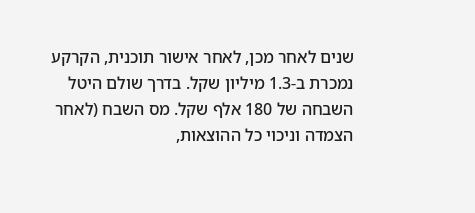שנים לאחר מכן, לאחר אישור תוכנית, הקרקע נמכרת ב-1.3 מיליון שקל. בדרך שולם היטל השבחה של 180 אלף שקל. מס השבח (לאחר הצמדה וניכוי כל ההוצאות,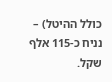כולל ההיטל) – נניח כ-115 אלף שקל.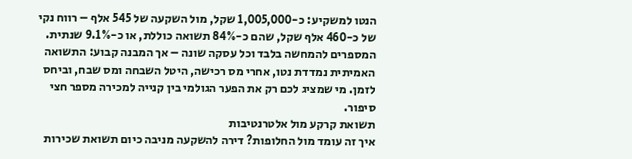הנטו למשקיע: כ-1,005,000 שקל, מול השקעה של 545 אלף – רווח נקי של כ-460 אלף שקל, שהם כ-84% תשואה כוללת, או כ-9.1% שנתית.
המספרים להמחשה בלבד וכל עסקה שונה – אך המבנה קבוע: התשואה האמיתית נמדדת נטו, אחרי מס רכישה, היטל השבחה ומס שבח, וביחס לזמן. מי שמציג לכם רק את הפער הגולמי בין קנייה למכירה מספר חצי סיפור.
תשואת קרקע מול אלטרנטיבות
איך זה עומד מול החלופות? דירה להשקעה מניבה כיום תשואת שכירות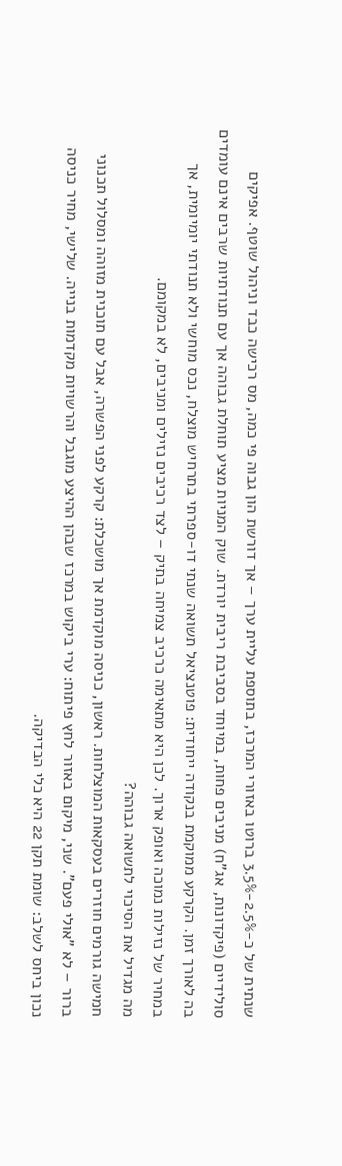שנתית של כ-2.5%-3.5% ברוטו באזורי המרכז, בתוספת עליית ערך – אך דורשת הון גבוה פי כמה, מס רכישה כבד וניהול שוטף. אפיקים סולידיים (פיקדונות, אג"ח) מניבים פחות, במיוחד בסביבת ריבית יורדת. שוק המניות מציע תוחלת גבוהה אך עם תנודתיות שרבים אינם עומדים בה לאורך זמן. הקרקע ממוקמת בנקודה ייחודית: פוטנציאל תשואה שנתי דו-ספרתי בתרחיש מוצלח, נכס מוחשי ולא תנודתי יומיומית, אך במחיר של נזילות נמוכה ואופק ארוך. לכן היא מתאימה כרכיב צמיחה בתיק – לצד רכיבים נזילים ומניבים, לא במקומם.
מה מגדיל את הסיכוי לתשואה גבוהה?
חמישה גורמים חוזרים בעסקאות המוצלחות. ראשון, כניסה מוקדמת אך מושכלת: קרקע לפני הפשרה, אבל עם תוכנית מזוהה ומסלול תכנוני ברור – לא "אולי פעם". שני, מיקום באזור לחץ פיתוח: ערי ביקוש במרכז שבהן ההיצע מוגבל והרשויות מקדמות בנייה. שלישי, מחיר כניסה נכון ביחס לשלב: שומת תקן 22 היא כלי הבדיקה.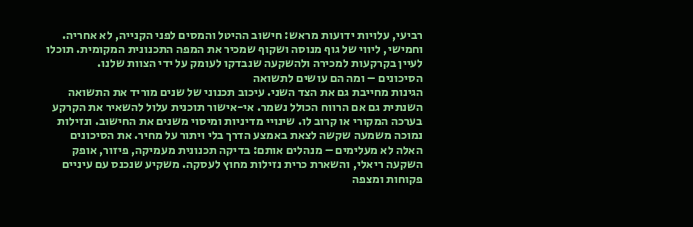רביעי, עלויות ידועות מראש: חישוב ההיטל והמסים לפני הקנייה, לא אחריה. וחמישי, ליווי של גוף מנוסה ושקוף שמכיר את המפה התכנונית המקומית. תוכלו לעיין בקרקעות למכירה ולהשקעה שנבדקו לעומק על ידי הצוות שלנו.
הסיכונים – ומה הם עושים לתשואה
הגינות מחייבת גם את הצד השני. עיכוב תכנוני של שנים מוריד את התשואה השנתית גם אם הרווח הכולל נשמר. אי-אישור תוכנית עלול להשאיר את הקרקע בערכה המקורי או קרוב לו. שינויי מדיניות ומיסוי משנים את החישוב. ונזילות נמוכה משמעה שקשה לצאת באמצע הדרך בלי ויתור על מחיר. את הסיכונים האלה לא מעלימים – מנהלים אותם: בדיקה תכנונית מעמיקה, פיזור, אופק השקעה ריאלי, והשארת כרית נזילות מחוץ לעסקה. משקיע שנכנס עם עיניים פקוחות ומצפה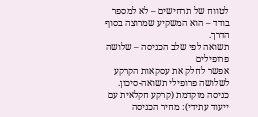לטווח של תרחישים – לא למספר בודד – הוא המשקיע שמרוצה בסוף הדרך.
תשואה לפי שלב הכניסה – שלושה פרופילים
אפשר לחלק את עסקאות הקרקע לשלושה פרופילי תשואה-סיכון. כניסה מוקדמת (קרקע חקלאית עם ייעוד עתידי): מחיר הכניסה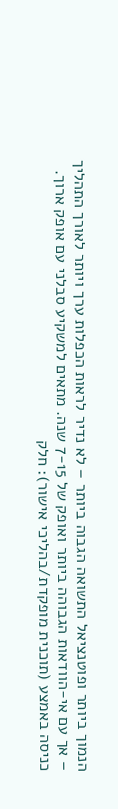הנמוך ביותר ופוטנציאל התשואה הגבוה ביותר – לא נדיר לראות הכפלות ערך ויותר לאורך התהליך – אך עם אי-הוודאות הגבוהה ביותר ואופק של 7-15 שנה. מתאים למשקיע סבלני עם אופק ארוך. כניסה באמצע (תוכנית מופקדת/בהליכי אישור): חלק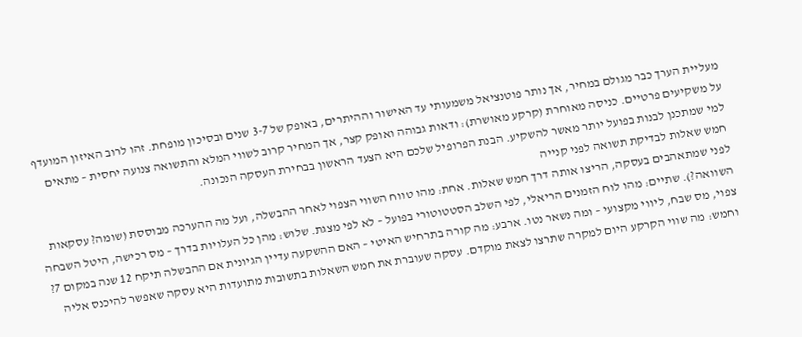מעליית הערך כבר מגולם במחיר, אך נותר פוטנציאל משמעותי עד האישור וההיתרים, באופק של 3-7 שנים ובסיכון מופחת. זהו לרוב האיזון המועדף על משקיעים פרטיים. כניסה מאוחרת (קרקע מאושרת): ודאות גבוהה ואופק קצר, אך המחיר קרוב לשווי המלא והתשואה צנועה יחסית – מתאים למי שמתכנן לבנות בפועל יותר מאשר להשקיע. הבנת הפרופיל שלכם היא הצעד הראשון בבחירת העסקה הנכונה.
חמש שאלות לבדיקת תשואה לפני קנייה
לפני שמתאהבים בעסקה, הריצו אותה דרך חמש שאלות. אחת: מהו טווח השווי הצפוי לאחר ההבשלה, ועל מה ההערכה מבוססת (שומה? עסקאות השוואה?). שתיים: מהו לוח הזמנים הריאלי, לפי השלב הסטטוטורי בפועל – לא לפי מצגת. שלוש: מהן כל העלויות בדרך – מס רכישה, היטל השבחה צפוי, מס שבח, ליווי מקצועי – ומה נשאר נטו. ארבע: מה קורה בתרחיש האיטי – האם ההשקעה עדיין הגיונית אם ההבשלה תיקח 12 שנה במקום 7? וחמש: מה שווי הקרקע היום למקרה שתרצו לצאת מוקדם. עסקה שעוברת את חמש השאלות בתשובות מתועדות היא עסקה שאפשר להיכנס אליה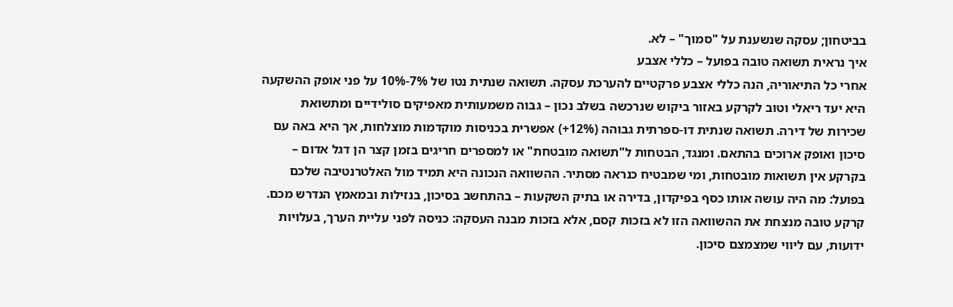בביטחון; עסקה שנשענת על "סמוך" – לא.
איך נראית תשואה טובה בפועל – כללי אצבע
אחרי כל התיאוריה, הנה כללי אצבע פרקטיים להערכת עסקה. תשואה שנתית נטו של 7%-10% על פני אופק ההשקעה היא יעד ריאלי וטוב לקרקע באזור ביקוש שנרכשה בשלב נכון – גבוה משמעותית מאפיקים סולידיים ומתשואת שכירות של דירה. תשואה שנתית דו-ספרתית גבוהה (12%+) אפשרית בכניסות מוקדמות מוצלחות, אך היא באה עם סיכון ואופק ארוכים בהתאם. ומנגד, הבטחות ל"תשואה מובטחת" או למספרים חריגים בזמן קצר הן דגל אדום – בקרקע אין תשואות מובטחות, ומי שמבטיח כנראה מסתיר. ההשוואה הנכונה היא תמיד מול האלטרנטיבה שלכם בפועל: מה היה עושה אותו כסף בפיקדון, בדירה או בתיק השקעות – בהתחשב בסיכון, בנזילות ובמאמץ הנדרש מכם. קרקע טובה מנצחת את ההשוואה הזו לא בזכות קסם, אלא בזכות מבנה העסקה: כניסה לפני עליית הערך, בעלויות ידועות, עם ליווי שמצמצם סיכון.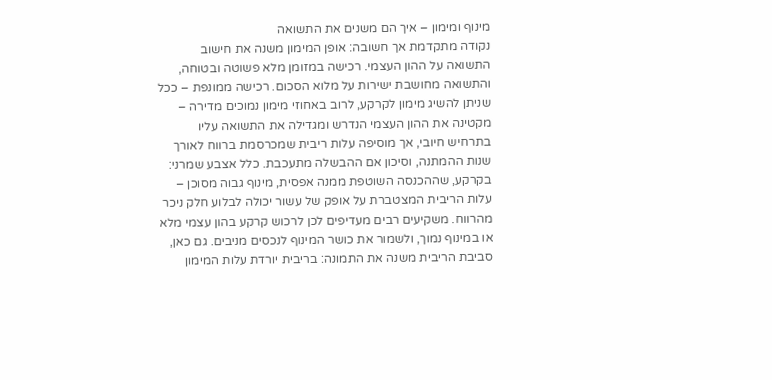מינוף ומימון – איך הם משנים את התשואה
נקודה מתקדמת אך חשובה: אופן המימון משנה את חישוב התשואה על ההון העצמי. רכישה במזומן מלא פשוטה ובטוחה, והתשואה מחושבת ישירות על מלוא הסכום. רכישה ממונפת – ככל שניתן להשיג מימון לקרקע, לרוב באחוזי מימון נמוכים מדירה – מקטינה את ההון העצמי הנדרש ומגדילה את התשואה עליו בתרחיש חיובי, אך מוסיפה עלות ריבית שמכרסמת ברווח לאורך שנות ההמתנה, וסיכון אם ההבשלה מתעכבת. כלל אצבע שמרני: בקרקע, שההכנסה השוטפת ממנה אפסית, מינוף גבוה מסוכן – עלות הריבית המצטברת על אופק של עשור יכולה לבלוע חלק ניכר מהרווח. משקיעים רבים מעדיפים לכן לרכוש קרקע בהון עצמי מלא או במינוף נמוך, ולשמור את כושר המינוף לנכסים מניבים. גם כאן, סביבת הריבית משנה את התמונה: בריבית יורדת עלות המימון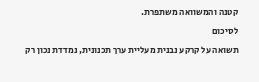קטנה והמשוואה משתפרת.
לסיכום
תשואה על קרקע נבנית מעליית ערך תכנונית, נמדדת נכון רק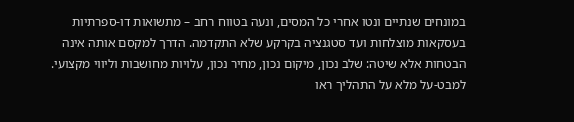במונחים שנתיים ונטו אחרי כל המסים, ונעה בטווח רחב – מתשואות דו-ספרתיות בעסקאות מוצלחות ועד סטגנציה בקרקע שלא התקדמה. הדרך למקסם אותה אינה הבטחות אלא שיטה: שלב נכון, מיקום נכון, מחיר נכון, עלויות מחושבות וליווי מקצועי. למבט-על מלא על התהליך ראו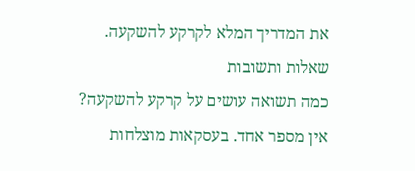את המדריך המלא לקרקע להשקעה.
שאלות ותשובות
כמה תשואה עושים על קרקע להשקעה?
אין מספר אחד. בעסקאות מוצלחות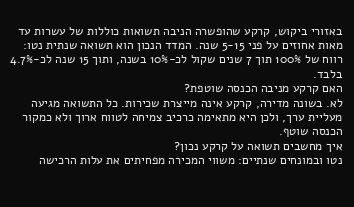באזורי ביקוש, קרקע שהופשרה הניבה תשואות כוללות של עשרות עד מאות אחוזים על פני 5-15 שנה. המדד הנכון הוא תשואה שנתית נטו: רווח של 100% תוך 7 שנים שקול לכ-10% בשנה, ותוך 15 שנה לכ-4.7% בלבד.
האם קרקע מניבה הכנסה שוטפת?
לא. בשונה מדירה, קרקע אינה מייצרת שכירות. כל התשואה מגיעה מעליית ערך, ולכן היא מתאימה כרכיב צמיחה לטווח ארוך ולא כמקור הכנסה שוטף.
איך מחשבים תשואה על קרקע נכון?
נטו ובמונחים שנתיים: משווי המכירה מפחיתים את עלות הרכישה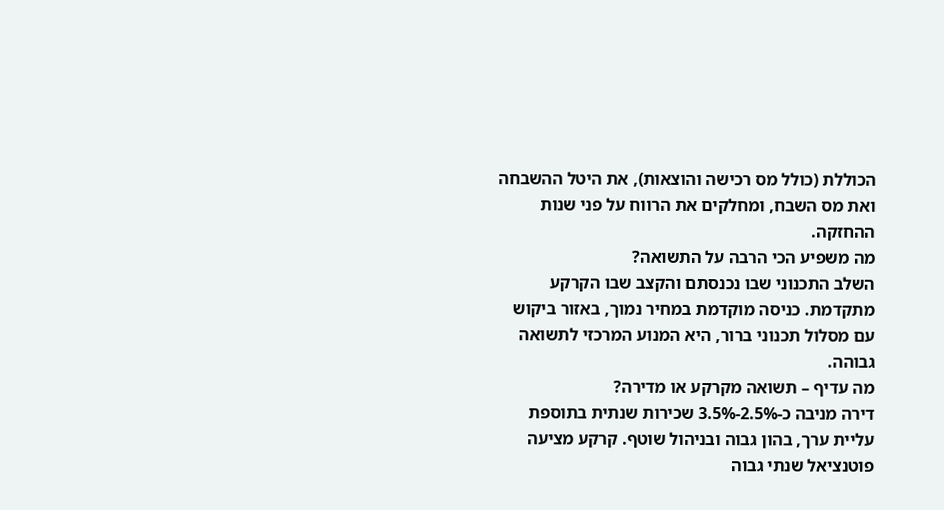הכוללת (כולל מס רכישה והוצאות), את היטל ההשבחה ואת מס השבח, ומחלקים את הרווח על פני שנות ההחזקה.
מה משפיע הכי הרבה על התשואה?
השלב התכנוני שבו נכנסתם והקצב שבו הקרקע מתקדמת. כניסה מוקדמת במחיר נמוך, באזור ביקוש עם מסלול תכנוני ברור, היא המנוע המרכזי לתשואה גבוהה.
מה עדיף – תשואה מקרקע או מדירה?
דירה מניבה כ-2.5%-3.5% שכירות שנתית בתוספת עליית ערך, בהון גבוה ובניהול שוטף. קרקע מציעה פוטנציאל שנתי גבוה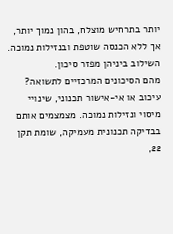יותר בתרחיש מוצלח, בהון נמוך יותר, אך ללא הכנסה שוטפת ובנזילות נמוכה. השילוב ביניהן מפזר סיכון.
מהם הסיכונים המרכזיים לתשואה?
עיכוב או אי-אישור תכנוני, שינויי מיסוי ונזילות נמוכה. מצמצמים אותם בבדיקה תכנונית מעמיקה, שומת תקן 22,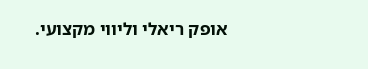אופק ריאלי וליווי מקצועי.